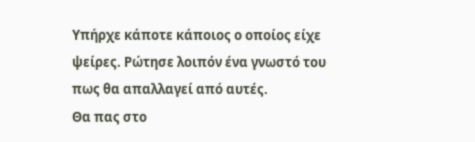Υπήρχε κάποτε κάποιος ο οποίος είχε ψείρες. Ρώτησε λοιπόν ένα γνωστό του πως θα απαλλαγεί από αυτές.
Θα πας στο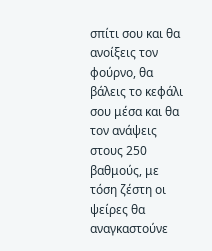σπίτι σου και θα ανοίξεις τον φούρνο, θα βάλεις το κεφάλι σου μέσα και θα τον ανάψεις στους 250 βαθμούς, με τόση ζέστη οι ψείρες θα αναγκαστούνε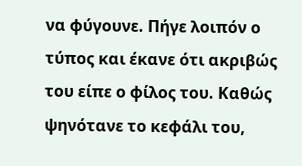να φύγουνε. Πήγε λοιπόν ο τύπος και έκανε ότι ακριβώς του είπε ο φίλος του. Καθώς ψηνότανε το κεφάλι του,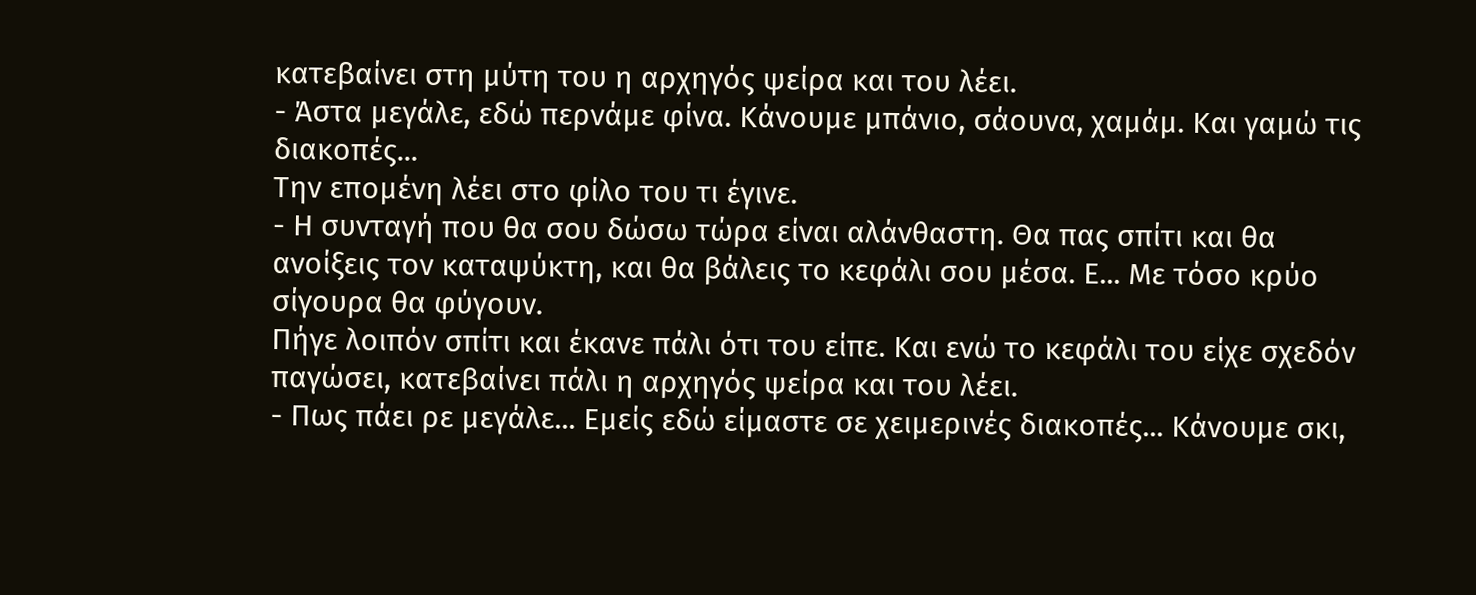κατεβαίνει στη μύτη του η αρχηγός ψείρα και του λέει.
- Άστα μεγάλε, εδώ περνάμε φίνα. Κάνουμε μπάνιο, σάουνα, χαμάμ. Και γαμώ τις διακοπές...
Την επομένη λέει στο φίλο του τι έγινε.
- Η συνταγή που θα σου δώσω τώρα είναι αλάνθαστη. Θα πας σπίτι και θα ανοίξεις τον καταψύκτη, και θα βάλεις το κεφάλι σου μέσα. Ε... Με τόσο κρύο σίγουρα θα φύγουν.
Πήγε λοιπόν σπίτι και έκανε πάλι ότι του είπε. Και ενώ το κεφάλι του είχε σχεδόν παγώσει, κατεβαίνει πάλι η αρχηγός ψείρα και του λέει.
- Πως πάει ρε μεγάλε... Εμείς εδώ είμαστε σε χειμερινές διακοπές... Κάνουμε σκι,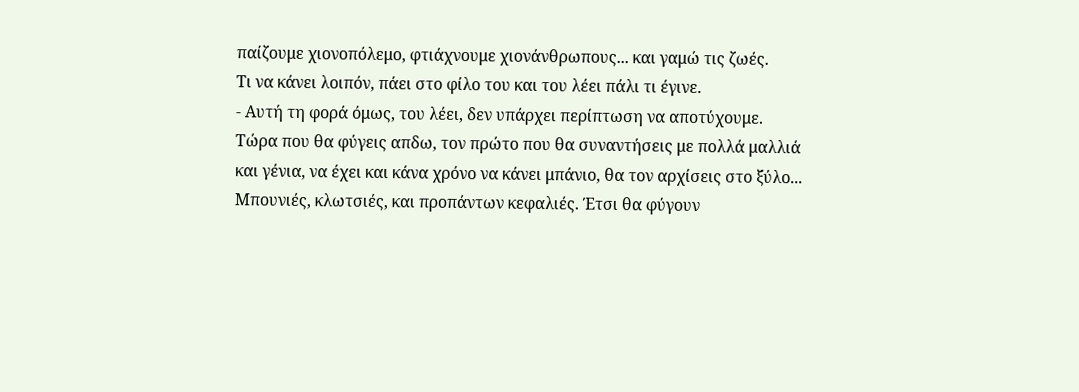παίζουμε χιονοπόλεμο, φτιάχνουμε χιονάνθρωπους... και γαμώ τις ζωές.
Τι να κάνει λοιπόν, πάει στο φίλο του και του λέει πάλι τι έγινε.
- Αυτή τη φορά όμως, του λέει, δεν υπάρχει περίπτωση να αποτύχουμε. Τώρα που θα φύγεις απδω, τον πρώτο που θα συναντήσεις με πολλά μαλλιά και γένια, να έχει και κάνα χρόνο να κάνει μπάνιο, θα τον αρχίσεις στο ξύλο... Μπουνιές, κλωτσιές, και προπάντων κεφαλιές. Έτσι θα φύγουν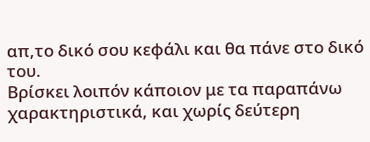απ,το δικό σου κεφάλι και θα πάνε στο δικό του.
Βρίσκει λοιπόν κάποιον με τα παραπάνω χαρακτηριστικά, και χωρίς δεύτερη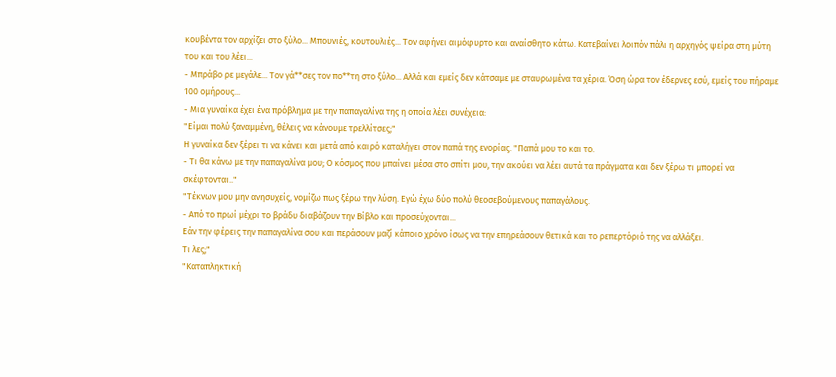κουβέντα τον αρχίζει στο ξύλο... Μπουνιές, κουτουλιές... Τον αφήνει αιμόφυρτο και αναίσθητο κάτω. Κατεβαίνει λοιπόν πάλι η αρχηγός ψείρα στη μύτη του και του λέει...
- Μπράβο ρε μεγάλε... Τον γά**σες τον πο**τη στο ξύλο... Αλλά και εμείς δεν κάτσαμε με σταυρωμένα τα χέρια. Όση ώρα τον έδερνες εσύ, εμείς του πήραμε 100 ομήρους...
- Μια γυναίκα έχει ένα πρόβλημα με την παπαγαλίνα της η οποία λέει συνέχεια:
"Είμαι πολύ ξαναμμένη, θέλεις να κάνουμε τρελλίτσες;"
Η γυναίκα δεν ξέρει τι να κάνει και μετά από καιρό καταλήγει στον παπά της ενορίας. "Παπά μου το και το.
- Τι θα κάνω με την παπαγαλίνα μου; Ο κόσμος που μπαίνει μέσα στο σπίτι μου, την ακούει να λέει αυτά τα πράγματα και δεν ξέρω τι μπορεί να σκέφτονται.."
"Τέκνων μου μην ανησυχείς, νομίζω πως ξέρω την λύση. Εγώ έχω δύο πολύ θεοσεβούμενους παπαγάλους.
- Από το πρωί μέχρι το βράδυ διαβάζουν την Βίβλο και προσεύχονται...
Εάν την φέρεις την παπαγαλίνα σου και περάσουν μαζί κάποιο χρόνο ίσως να την επηρεάσουν θετικά και το ρεπερτόριό της να αλλάξει.
Τι λες;"
"Καταπληκτική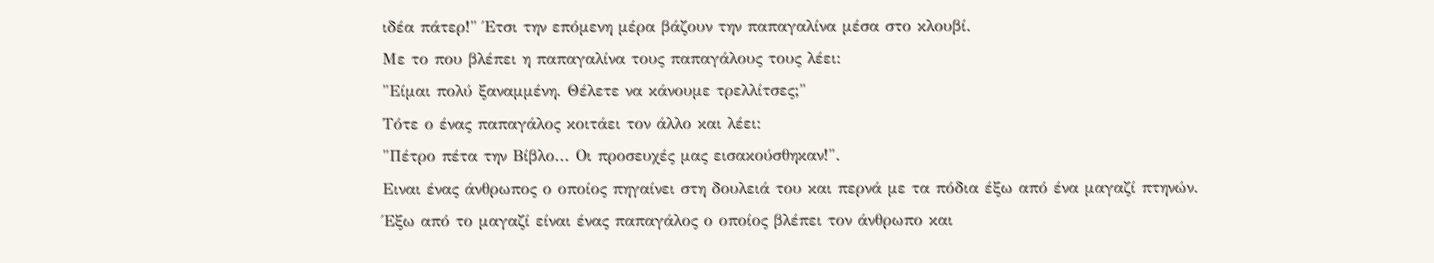ιδέα πάτερ!" Έτσι την επόμενη μέρα βάζουν την παπαγαλίνα μέσα στο κλουβί.
Με το που βλέπει η παπαγαλίνα τους παπαγάλους τους λέει:
"Είμαι πολύ ξαναμμένη. Θέλετε να κάνουμε τρελλίτσες;"
Τότε ο ένας παπαγάλος κοιτάει τον άλλο και λέει:
"Πέτρο πέτα την Βίβλο... Οι προσευχές μας εισακούσθηκαν!".
Ειναι ένας άνθρωπος ο οποίος πηγαίνει στη δουλειά του και περνά με τα πόδια έξω από ένα μαγαζί πτηνών.
Έξω από το μαγαζί είναι ένας παπαγάλος ο οποίος βλέπει τον άνθρωπο και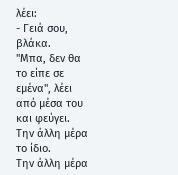λέει:
- Γειά σου, βλάκα.
"Μπα, δεν θα το είπε σε εμένα", λέει από μέσα του και φεύγει.
Την άλλη μέρα το ίδιο.
Την άλλη μέρα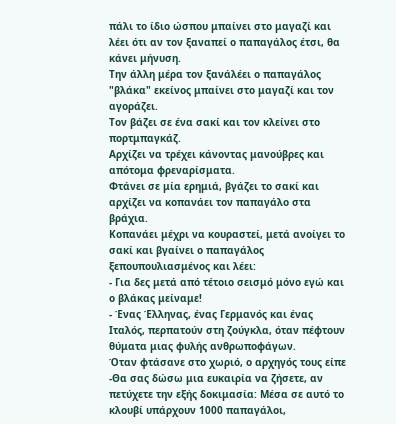πάλι το ίδιο ώσπου μπαίνει στο μαγαζί και λέει ότι αν τον ξαναπεί ο παπαγάλος έτσι, θα κάνει μήνυση.
Την άλλη μέρα τον ξανάλέει ο παπαγάλος "βλάκα" εκείνος μπαίνει στο μαγαζί και τον αγοράζει.
Τον βάζει σε ένα σακί και τον κλείνει στο πορτμπαγκάζ.
Αρχίζει να τρέχει κάνοντας μανούβρες και απότομα φρεναρίσματα.
Φτάνει σε μία ερημιά, βγάζει το σακί και αρχίζει να κοπανάει τον παπαγάλο στα βράχια.
Κοπανάει μέχρι να κουραστεί, μετά ανοίγει το σακί και βγαίνει ο παπαγάλος ξεπουπουλιασμένος και λέει:
- Για δες μετά από τέτοιο σεισμό μόνο εγώ και ο βλάκας μείναμε!
- Ένας Έλληνας, ένας Γερμανός και ένας Ιταλός, περπατούν στη ζούγκλα, όταν πέφτουν θύματα μιας φυλής ανθρωποφάγων.
Όταν φτάσανε στο χωριό, ο αρχηγός τους είπε -Θα σας δώσω μια ευκαιρία να ζήσετε, αν πετύχετε την εξής δοκιμασία: Μέσα σε αυτό το κλουβί υπάρχουν 1000 παπαγάλοι,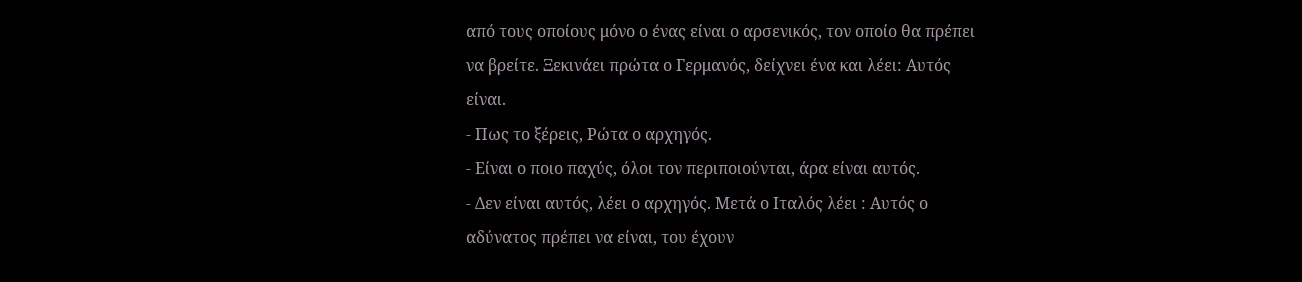από τους οποίους μόνο ο ένας είναι ο αρσενικός, τον οποίο θα πρέπει να βρείτε. Ξεκινάει πρώτα ο Γερμανός, δείχνει ένα και λέει: Αυτός είναι.
- Πως το ξέρεις, Ρώτα ο αρχηγός.
- Είναι ο ποιο παχύς, όλοι τον περιποιούνται, άρα είναι αυτός.
- Δεν είναι αυτός, λέει ο αρχηγός. Μετά ο Ιταλός λέει : Αυτός ο αδύνατος πρέπει να είναι, του έχουν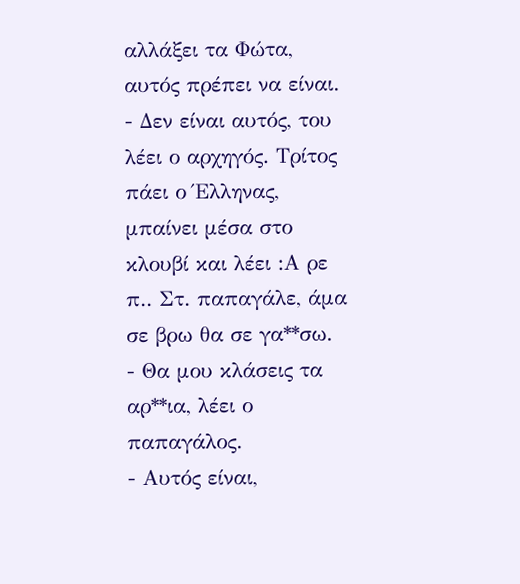αλλάξει τα Φώτα, αυτός πρέπει να είναι.
- Δεν είναι αυτός, του λέει ο αρχηγός. Τρίτος πάει ο Έλληνας, μπαίνει μέσα στο κλουβί και λέει :Α ρε π.. Στ. παπαγάλε, άμα σε βρω θα σε γα**σω.
- Θα μου κλάσεις τα αρ**ια, λέει ο παπαγάλος.
- Αυτός είναι,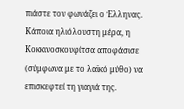πιάστε τον φωνάζει ο Έλληνας.
Κάποια ηλιόλουστη μέρα, η Κοκκινοσκουφίτσα αποφάσισε (σύμφωνα με το λαϊκό μύθο) να επισκεφτεί τη γιαγιά της.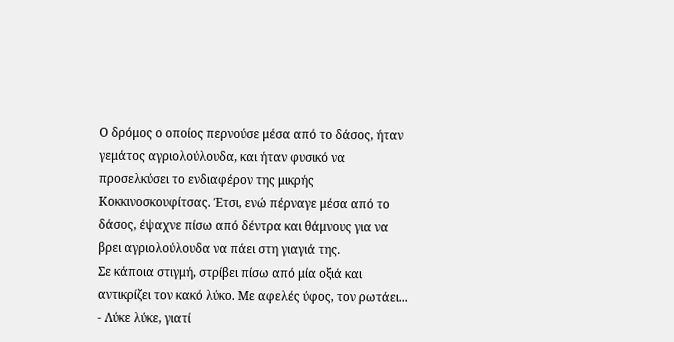Ο δρόμος ο οποίος περνούσε μέσα από το δάσος, ήταν γεμάτος αγριολούλουδα, και ήταν φυσικό να προσελκύσει το ενδιαφέρον της μικρής Κοκκινοσκουφίτσας. Έτσι, ενώ πέρναγε μέσα από το δάσος, έψαχνε πίσω από δέντρα και θάμνους για να βρει αγριολούλουδα να πάει στη γιαγιά της.
Σε κάποια στιγμή, στρίβει πίσω από μία οξιά και αντικρίζει τον κακό λύκο. Με αφελές ύφος, τον ρωτάει...
- Λύκε λύκε, γιατί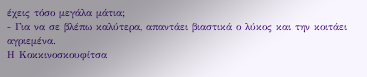έχεις τόσο μεγάλα μάτια;
- Για να σε βλέπω καλύτερα, απαντάει βιαστικά ο λύκος και την κοιτάει αγριεμένα.
Η Κοκκινοσκουφίτσα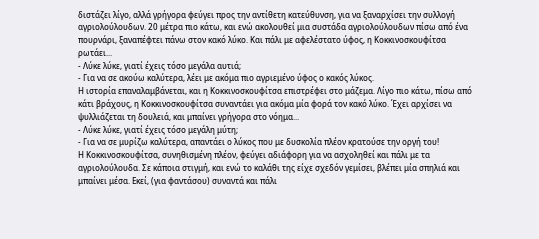διστάζει λίγο, αλλά γρήγορα φεύγει προς την αντίθετη κατεύθυνση, για να ξαναρχίσει την συλλογή αγριολούλουδων. 20 μέτρα πιο κάτω, και ενώ ακολουθεί μια συστάδα αγριολούλουδων πίσω από ένα πουρνάρι, ξαναπέφτει πάνω στον κακό λύκο. Και πάλι με αφελέστατο ύφος, η Κοκκινοσκουφίτσα ρωτάει...
- Λύκε λύκε, γιατί έχεις τόσο μεγάλα αυτιά;
- Για να σε ακούω καλύτερα, λέει με ακόμα πιο αγριεμένο ύφος ο κακός λύκος.
Η ιστορία επαναλαμβάνεται, και η Κοκκινοσκουφίτσα επιστρέφει στο μάζεμα. Λίγο πιο κάτω, πίσω από κάτι βράχους, η Κοκκινοσκουφίτσα συναντάει για ακόμα μία φορά τον κακό λύκο. Έχει αρχίσει να ψυλλιάζεται τη δουλειά, και μπαίνει γρήγορα στο νόημα...
- Λύκε λύκε, γιατί έχεις τόσο μεγάλη μύτη;
- Για να σε μυρίζω καλύτερα, απαντάει ο λύκος που με δυσκολία πλέον κρατούσε την οργή του!
Η Κοκκινοσκουφίτσα, συνηθισμένη πλέον, φεύγει αδιάφορη για να ασχοληθεί και πάλι με τα αγριολούλουδα. Σε κάποια στιγμή, και ενώ το καλάθι της είχε σχεδόν γεμίσει, βλέπει μία σπηλιά και μπαίνει μέσα. Εκεί, (για φαντάσου) συναντά και πάλι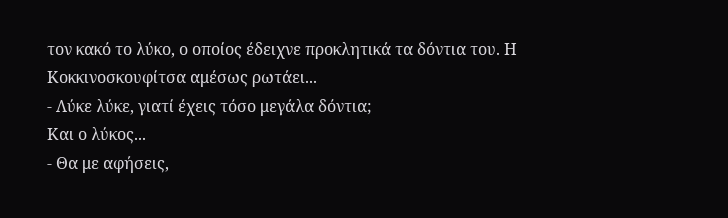τον κακό το λύκο, ο οποίος έδειχνε προκλητικά τα δόντια του. Η Κοκκινοσκουφίτσα αμέσως ρωτάει...
- Λύκε λύκε, γιατί έχεις τόσο μεγάλα δόντια;
Και ο λύκος...
- Θα με αφήσεις,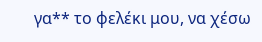γα** το φελέκι μου, να χέσω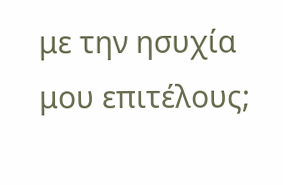με την ησυχία μου επιτέλους;